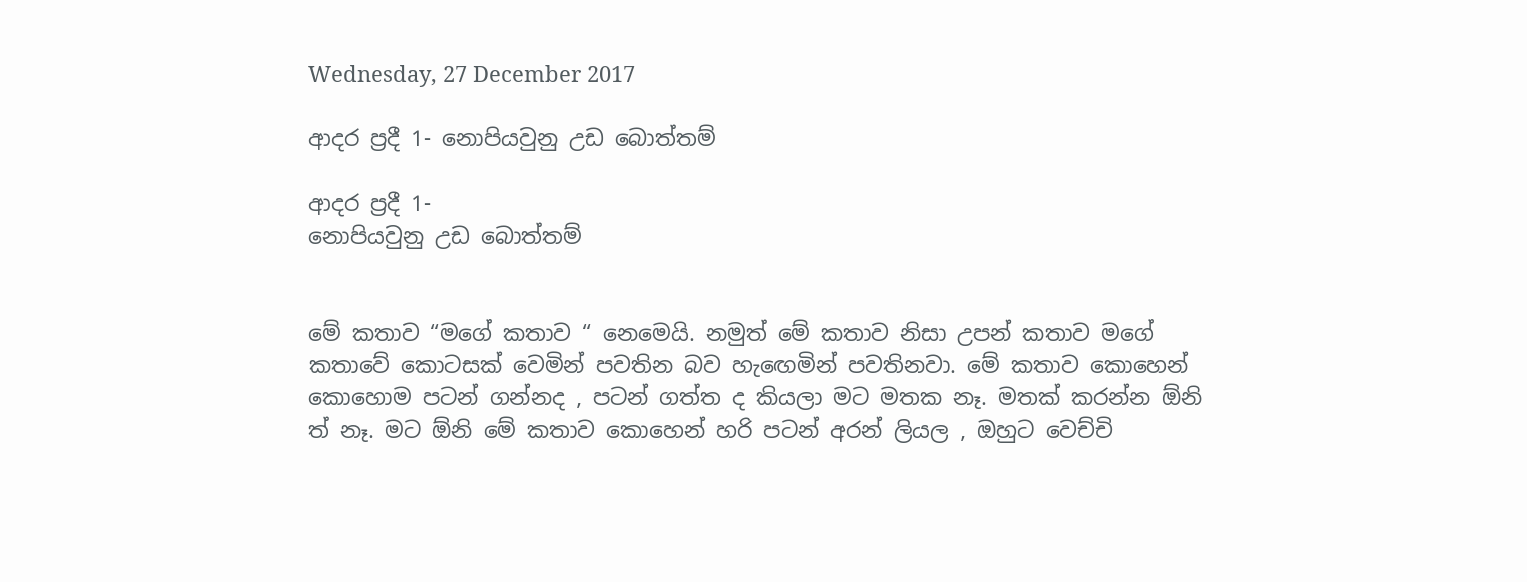Wednesday, 27 December 2017

ආදර ප්‍රදී 1- නොපියවුනු උඩ බොත්තම්

ආදර ප්‍රදී 1-
නොපියවුනු උඩ බොත්තම්


මේ කතාව “මගේ කතාව “ නෙමෙයි. නමුත් මේ කතාව නිසා උපන් කතාව මගේ කතාවේ කොටසක් වෙමින් පවතින බව හැඟෙමින් පවතිනවා. මේ කතාව කොහෙන් කොහොම පටන් ගන්නද , පටන් ගත්ත ද කියලා මට මතක නෑ. මතක් කරන්න ඕනි ත් නෑ. මට ඕනි මේ කතාව කොහෙන් හරි පටන් අරන් ලියල , ඔහුට වෙච්චි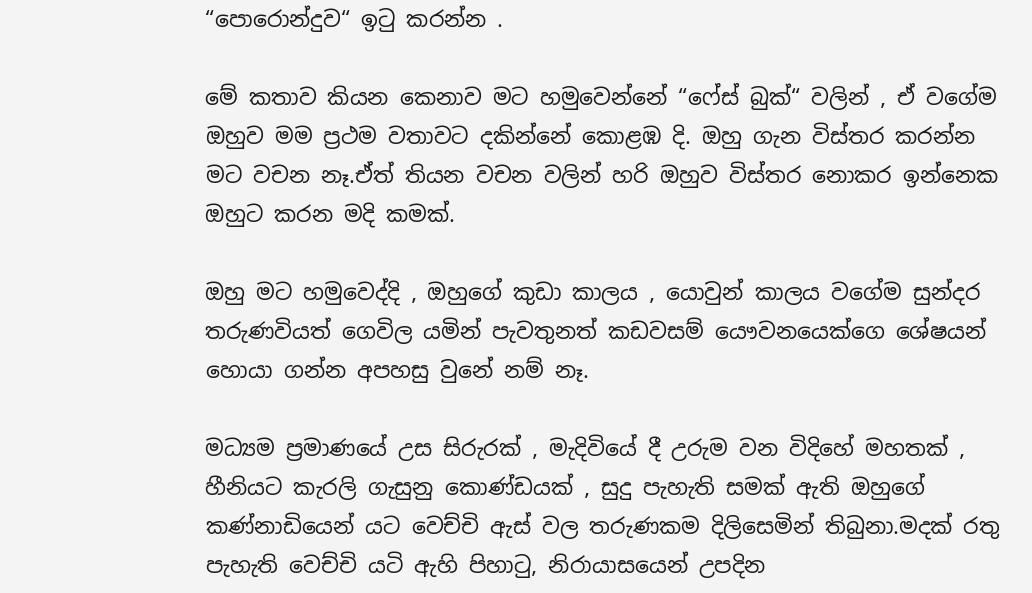“පොරොන්දුව“ ඉටු කරන්න .

මේ කතාව කියන කෙනාව මට හමුවෙන්නේ “ෆේස් බුක්“ වලින් , ඒ වගේම ඔහුව මම ප්‍රථම වතාවට දකින්නේ කොළඹ දි. ඔහු ගැන විස්තර කරන්න මට වචන නෑ.ඒත් තියන වචන වලින් හරි ඔහුව විස්තර නොකර ඉන්නෙක ඔහුට කරන මදි කමක්.

ඔහු මට හමුවෙද්දි , ඔහුගේ කුඩා කාලය , යොවුන් කාලය වගේම සුන්දර තරුණවියත් ගෙවිල යමින් පැවතුනත් කඩවසම් යෞවනයෙක්ගෙ ශේෂයන් හොයා ගන්න අපහසු වුනේ නම් නෑ.

මධ්‍යම ප්‍රමාණයේ උස සිරුරක් , මැදිවියේ දී උරුම වන විදිහේ මහතක් , හීනියට කැරලි ගැසුනු කොණ්ඩයක් , සුදු පැහැති සමක් ඇති ඔහුගේ කණ්නාඩියෙන් යට වෙච්චි ඇස් වල තරුණකම දිලිසෙමින් තිබුනා.මදක් රතු පැහැති වෙච්චි යටි ඇහි පිහාටු, නිරායාසයෙන් උපදින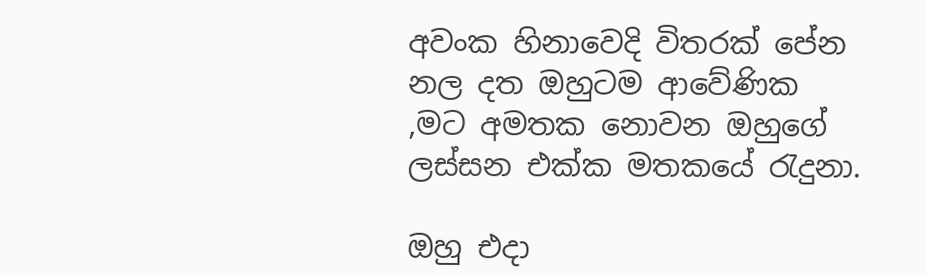අවංක හිනාවෙදි විතරක් පේන නල දත ඔහුටම ආවේණික ,මට අමතක නොවන ඔහුගේ ලස්සන එක්ක මතකයේ රැදුනා.

ඔහු එදා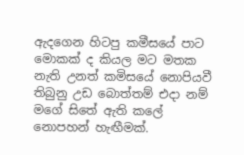ඇදගෙන හිටපු කමීසයේ පාට මොකක් ද කියල මට මතක නැති උනත් කමිසයේ නොපියවී තිබුනු උඩ බොත්තම් එදා නම් මගේ සිතේ ඇති කලේ නොපහන් හැඟීමක්.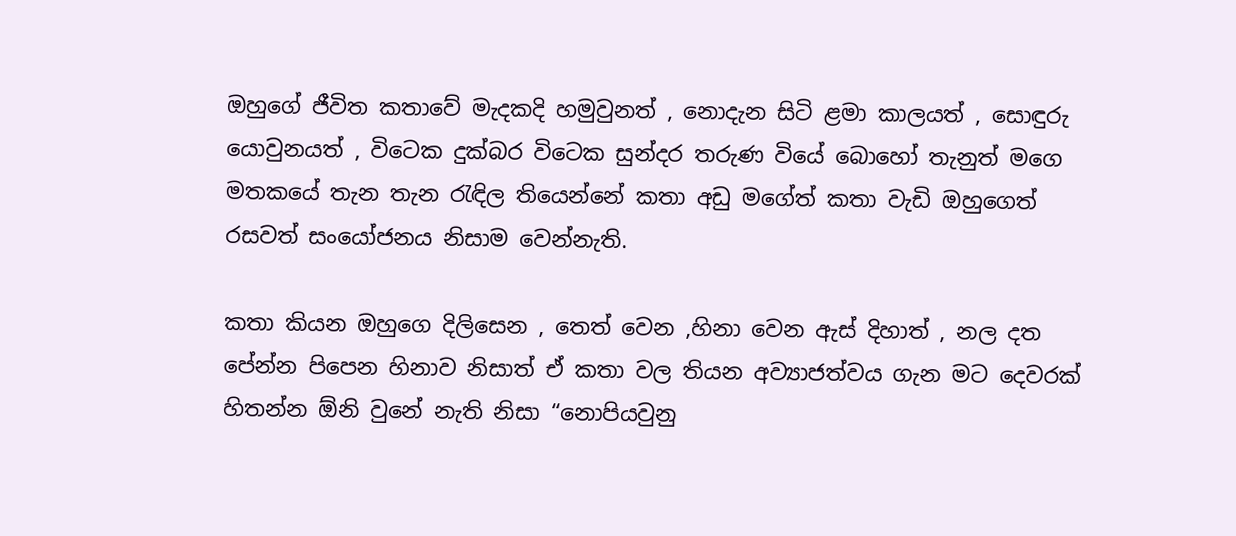ඔහුගේ ජීවිත කතාවේ මැදකදි හමුවුනත් , නොදැන සිටි ළමා කාලයත් , සොඳුරු යොවුනයත් , විටෙක දුක්බර විටෙක සුන්දර තරුණ වියේ බොහෝ තැනුත් මගෙ මතකයේ තැන තැන රැඳිල තියෙන්නේ කතා අඩු මගේත් කතා වැඩි ඔහුගෙත් රසවත් සංයෝජනය නිසාම වෙන්නැති.

කතා කියන ඔහුගෙ දිලිසෙන , තෙත් වෙන ,හිනා වෙන ඇස් දිහාත් , නල දත පේන්න පිපෙන හිනාව නිසාත් ඒ කතා වල තියන අව්‍යාජත්වය ගැන මට දෙවරක් හිතන්න ඕනි වුනේ නැති නිසා “නොපියවුනු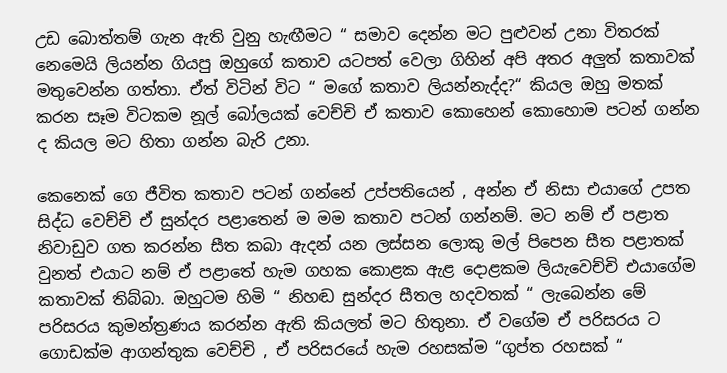උඩ බොත්තම් ගැන ඇති වුනු හැඟීමට “ සමාව දෙන්න මට පුළුවන් උනා විතරක් නෙමෙයි ලියන්න ගියපු ඔහුගේ කතාව යටපත් වෙලා ගිහින් අපි අතර අලුත් කතාවක් මතුවෙන්න ගත්තා. ඒත් විටින් විට “ මගේ කතාව ලියන්නැද්ද?“ කියල ඔහු මතක් කරන සෑම විටකම නූල් බෝලයක් වෙච්චි ඒ කතාව කොහෙන් කොහොම පටන් ගන්න ද කියල මට හිතා ගන්න බැරි උනා.

කෙනෙක් ගෙ ජීවිත කතාව පටන් ගන්නේ උප්පතියෙන් , අන්න ඒ නිසා එයාගේ උපත සිද්ධ වෙච්චි ඒ සුන්දර පළාතෙන් ම මම කතාව පටන් ගන්නම්. මට නම් ඒ පළාත නිවාඩුව ගත කරන්න සීත කබා ඇදන් යන ලස්සන ලොකු මල් පිපෙන සීත පළාතක් වුනත් එයාට නම් ඒ පළාතේ හැම ගහක කොළක ඇළ දොළකම ලියැවෙච්චි එයාගේම කතාවක් තිබ්බා. ඔහුටම හිමි “ නිහඬ සුන්දර සීතල හදවතක් “ ලැබෙන්න මේ පරිසරය කුමන්ත්‍රණය කරන්න ඇති කියලත් මට හිතුනා. ඒ වගේම ඒ පරිසරය ට ගොඩක්ම ආගන්තුක වෙච්චි , ඒ පරිසරයේ හැම රහසක්ම “ගුප්ත රහසක් “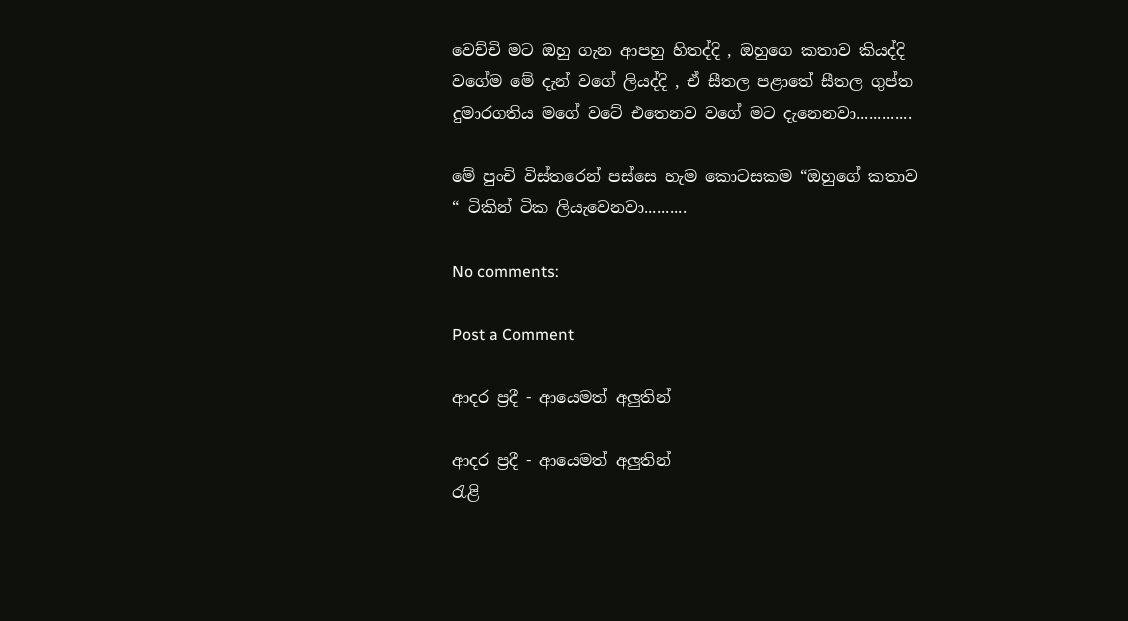වෙච්චි මට ඔහු ගැන ආපහු හිතද්දි , ඔහුගෙ කතාව කියද්දි වගේම මේ දැන් වගේ ලියද්දි , ඒ සීතල පළාතේ සීතල ගුප්ත දුමාරගතිය මගේ වටේ එතෙනව වගේ මට දැනෙනවා.............

මේ පුංචි විස්තරෙන් පස්සෙ හැම කොටසකම “ඔහුගේ කතාව “ ටිකින් ටික ලියැවෙනවා..........

No comments:

Post a Comment

ආදර ප්‍රදී - ආයෙමත් අලුතින්

ආදර ප්‍රදී - ආයෙමත් අලුතින්                                                   රැළි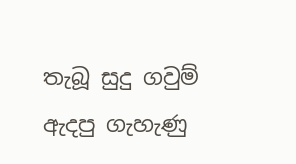තැබූ සුදු ගවුම් ඇදපු ගැහැණු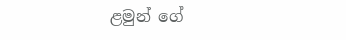ළමුන් ‌ගේ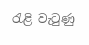රැළි වැටුණු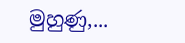මුහුණු,...